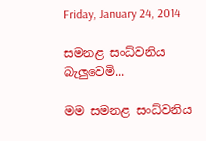Friday, January 24, 2014

සමනළ සංධ්වනිය බැලුවෙමි...

මම සමනළ සංධ්වනිය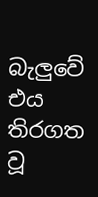බැලුවේ එය තිරගත වූ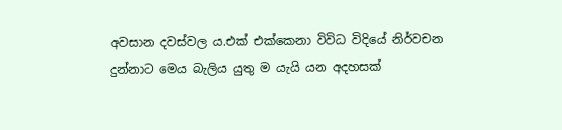අවසාන දවස්වල ය.එක් එක්කෙනා විවිධ විදියේ නිර්වචන දුන්නාට මෙය බැලිය යුතු ම යැයි යන අදහසක්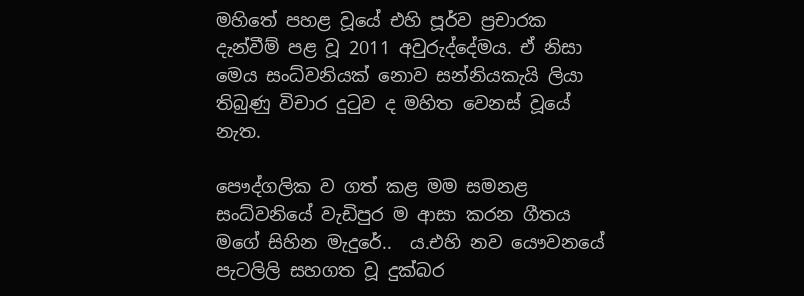මහිතේ පහළ වූයේ එහි පූර්ව ප්‍රචාරක දැන්වීම් පළ වූ 2011 අවුරුද්දේමය. ඒ නිසා මෙය සංධ්වනියක් නොව සන්නියකැයි ලියා තිබුණු විචාර දුටුව ද මහිත වෙනස් වූයේ නැත.

පෞද්ගලික ව ගත් කළ මම සමනළ සංධ්වනියේ වැඩිපුර ම ආසා කරන ගීතය මගේ සිහින මැදුරේ..  ය.එහි නව යෞවනයේ පැටලිලි සහගත වූ දුක්බර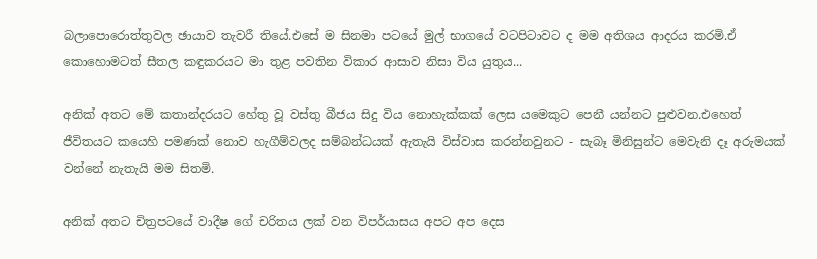බලාපොරොත්තුවල ඡායාව තැවරී තියේ.එසේ ම සිනමා පටයේ මුල් භාගයේ වටපිටාවට ද මම අතිශය ආදරය කරමි.ඒ කොහොමටත් සීතල කඳුකරයට මා තුළ පවතින විකාර ආසාව නිසා විය යුතුය...

අනික් අතට මේ කතාන්දරයට හේතු වූ වස්තු බීජය සිදු විය නොහැක්කක් ලෙස යමෙකුට පෙනී යන්නට පුළුවන.එහෙත් ජීවිතයට කයෙහි පමණක් නොව හැගීම්වලද සම්බන්ධයක් ඇතැයි විස්වාස කරන්නවුනට - සැබෑ මිනිසුන්ට මෙවැනි දෑ අරුමයක් වන්නේ නැතැයි මම සිතමි.

අනික් අතට චිත්‍රපටයේ වාදීෂ ගේ චරිතය ලක් වන විපර්යාසය අපට අප දෙස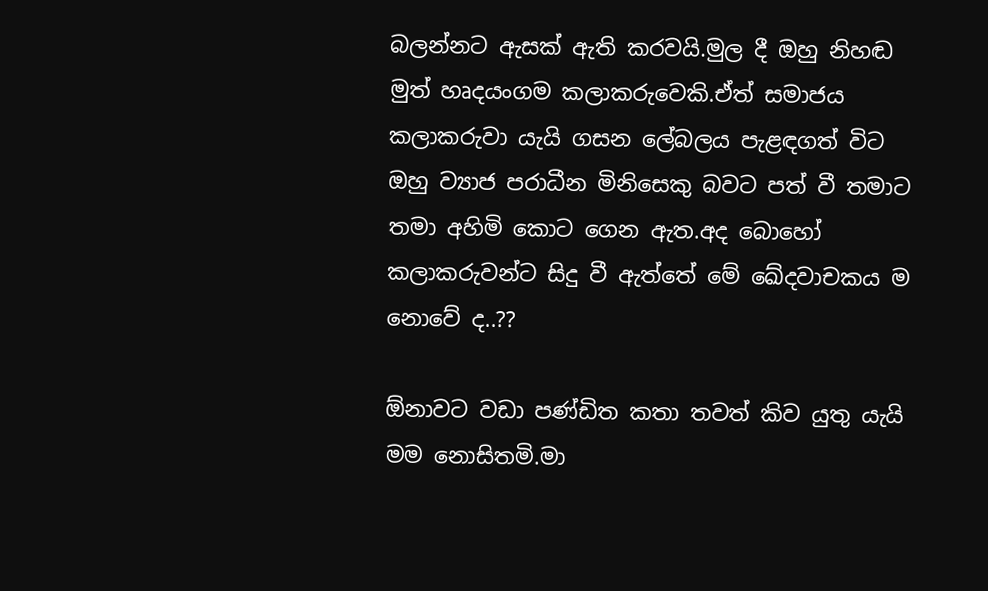බලන්නට ඇසක් ඇති කරවයි.මුල දී ඔහු නිහඬ මුත් හෘදයංගම කලාකරුවෙකි.ඒත් සමාජය කලාකරුවා යැයි ගසන ලේබලය පැළඳගත් විට ඔහු ව්‍යාජ පරාධීන මිනිසෙකු බවට පත් වී තමාට තමා අහිමි කොට ගෙන ඇත.අද බොහෝ කලාකරුවන්ට සිදු වී ඇත්තේ මේ ඛේදවාචකය ම නොවේ ද..??

ඕනාවට වඩා පණ්ඩිත කතා තවත් කිව යුතු යැයි මම නොසිතමි.මා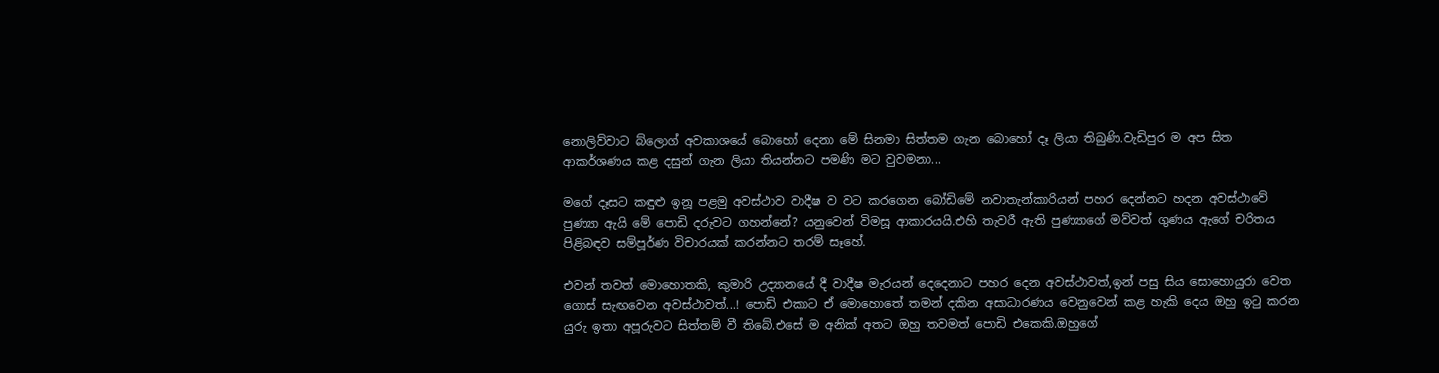නොලිව්වාට බ්ලොග් අවකාශයේ බොහෝ දෙනා මේ සිනමා සිත්තම ගැන බොහෝ දෑ ලියා තිබුණි.වැඩිපුර ම අප සිත ආකර්ශණය කළ දසුන් ගැන ලියා තියන්නට පමණි මට වුවමනා...

මගේ දෑසට කඳුළු ඉනූ පළමු අවස්ථාව වාදීෂ ව වට කරගෙන බෝඩිමේ නවාතැන්කාරියන් පහර දෙන්නට හදන අවස්ථාවේ පුණ්‍යා ඇයි මේ පොඩි දරුවට ගහන්නේ? යනුවෙන් විමසූ ආකාරයයි.එහි තැවරී ඇති පුණ්‍යාගේ මව්වත් ගුණය ඇගේ චරිතය පිළිබඳව සම්පූර්ණ විචාරයක් කරන්නට තරම් සෑහේ.

එවන් තවත් මොහොතකි, කුමාරි උද්‍යානයේ දී වාදීෂ මැරයන් දෙදෙනාට පහර දෙන අවස්ථාවත්,ඉන් පසු සිය සොහොයුරා වෙත ගොස් සැඟවෙන අවස්ථාවත්...! පොඩි එකාට ඒ මොහොතේ තමන් දකින අසාධාරණය වෙනුවෙන් කළ හැකි දෙය ඔහු ඉටු කරන යුරු ඉතා අපූරුවට සිත්තම් වී තිබේ.එසේ ම අනික් අතට ඔහු තවමත් පොඩි එකෙකි.ඔහුගේ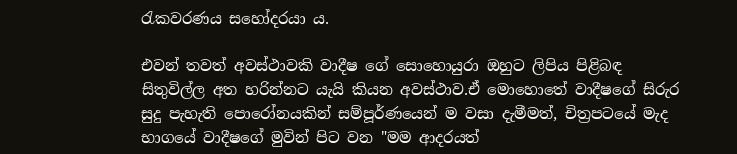රැකවරණය සහෝදරයා ය.

එවන් තවත් අවස්ථාවකි වාදීෂ ගේ සොහොයුරා ඔහුට ලිපිය පිළිබඳ සිතුවිල්ල අත හරින්නට යැයි කියන අවස්ථාව.ඒ මොහොතේ වාදීෂගේ සිරුර සුදු පැහැති පොරෝනයකින් සම්පූර්ණයෙන් ම වසා දැමීමත්, චිත්‍රපටයේ මැද භාගයේ වාදීෂගේ මුවින් පිට වන "මම ආදරයත්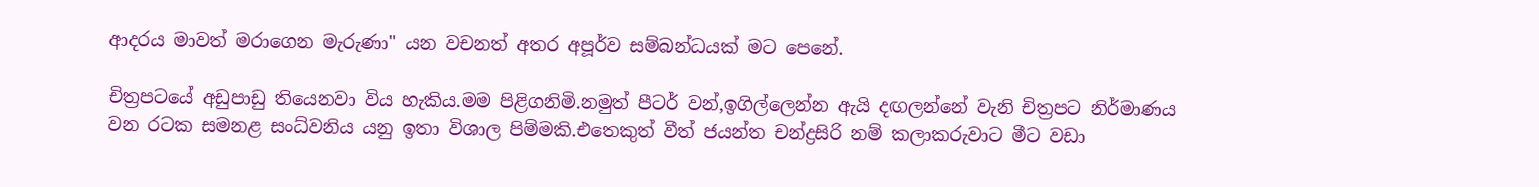ආදරය මාවත් මරාගෙන මැරුණා" යන වචනත් අතර අපූර්ව සම්බන්ධයක් මට පෙනේ.

චිත්‍රපටයේ අඩුපාඩු තියෙනවා විය හැකිය.මම පිළිගනිමි.නමුත් පීටර් වන්,ඉගිල්ලෙන්න ඇයි දඟලන්නේ වැනි චිත්‍රපට නිර්මාණය වන රටක සමනළ සංධ්වනිය යනු ඉතා විශාල පිම්මකි.එතෙකුත් වීත් ජයන්ත චන්ද්‍රසිරි නම් කලාකරුවාට මීට වඩා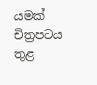යමක් චිත්‍රපටය තුළ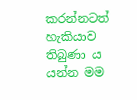කරන්නටත් හැකියාව තිබුණා ය යන්න මම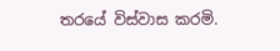තරයේ විස්වාස කරමි.